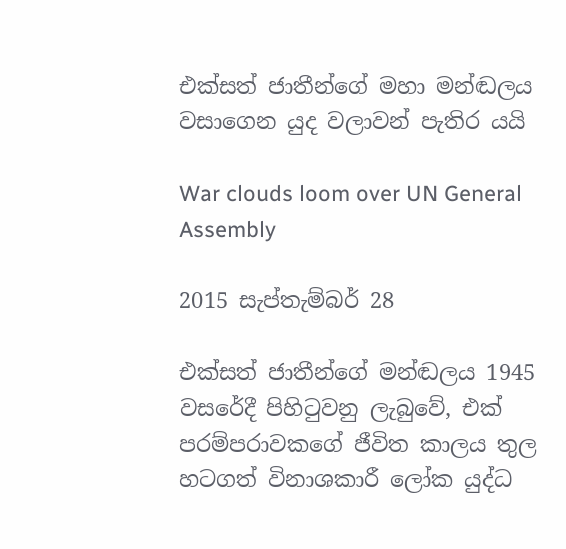එක්සත් ජාතීන්ගේ මහා මන්ඬලය වසාගෙන යුද වලාවන් පැතිර යයි

War clouds loom over UN General Assembly

2015 සැප්තැම්බර් 28

එක්සත් ජාතීන්ගේ මන්ඬලය 1945 වසරේදී පිහිටුවනු ලැබුවේ, එක් පරම්පරාවකගේ ජීවිත කාලය තුල හටගත් විනාශකාරී ලෝක යුද්ධ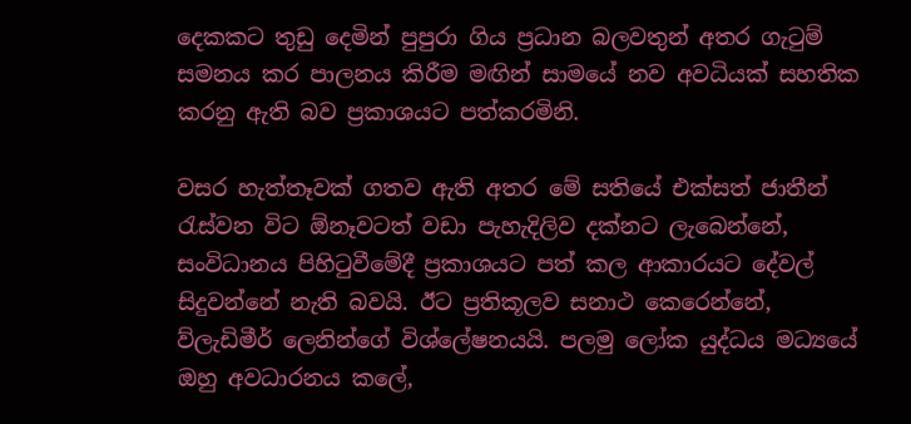දෙකකට තුඩු දෙමින් පුපුරා ගිය ප්‍රධාන බලවතුන් අතර ගැටුම් සමනය කර පාලනය කිරීම මඟින් සාමයේ නව අවධියක් සහතික කරනු ඇති බව ප්‍රකාශයට පත්කරමිනි.

වසර හැත්තෑවක් ගතව ඇති අතර මේ සතියේ එක්සත් ජාතීන් රැස්වන විට ඕනෑවටත් වඩා පැහැදිලිව දක්නට ලැබෙන්නේ, සංවිධානය පිහිටුවීමේදී ප්‍රකාශයට පත් කල ආකාරයට දේවල් සිදුවන්නේ නැති බවයි. ඊට ප්‍රතිකූලව සනාථ කෙරෙන්නේ, ව්ලැඩිමීර් ලෙනින්ගේ විශ්ලේෂනයයි. පලමු ලෝක යුද්ධය මධ්‍යයේ ඔහු අවධාරනය කලේ,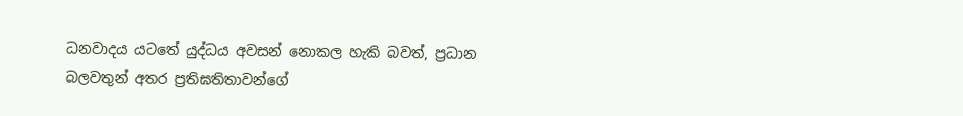ධනවාදය යටතේ යුද්ධය අවසන් නොකල හැකි බවත්, ප්‍රධාන බලවතුන් අතර ප්‍රතිඝතිතාවන්ගේ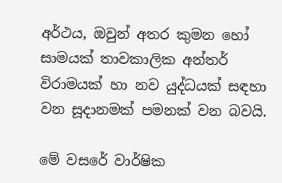අර්ථය, ඔවුන් අතර කුමන හෝ සාමයක් තාවකාලික අන්තර් විරාමයක් හා නව යුද්ධයක් සඳහා වන සූදානමක් පමනක් වන බවයි.

මේ වසරේ වාර්ෂික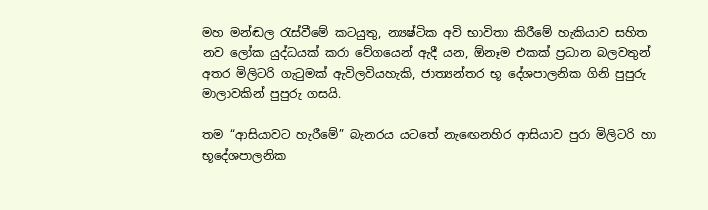මහ මන්ඬල රැස්වීමේ කටයුතු, න්‍යෂ්ටික අවි භාවිතා කිරීමේ හැකියාව සහිත නව ලෝක යුද්ධයක් කරා වේගයෙන් ඇදී යන, ඕනෑම එකක් ප්‍රධාන බලවතුන් අතර මිලිටරි ගැටුමක් ඇවිලවියහැකි, ජාත්‍යන්තර භූ දේශපාලනික ගිනි පුපුරු මාලාවකින් පුපුරු ගසයි.

තම “ආසියාවට හැරීමේ” බැනරය යටතේ නැඟෙනහිර ආසියාව පුරා මිලිටරි හා භූදේශපාලනික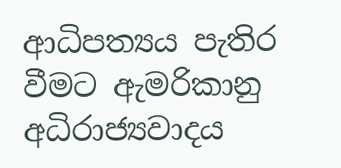ආධිපත්‍යය පැතිර වීමට ඇමරිකානු අධිරාජ්‍යවාදය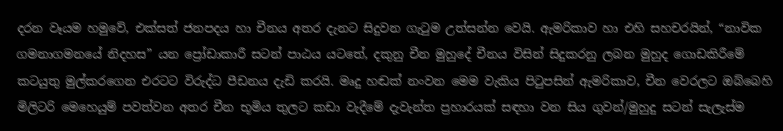දරන වෑයම හමුවේ, එක්සත් ජනපදය හා චීනය අතර දැනට සිදුවන ගැටුම උත්සන්න වෙයි. ඇමරිකාව හා එහි සහචරයින්, “නාවික ගමනාගමනයේ නිදහස” යන ප්‍රෝඩාකාරී සටන් පාඨය යටතේ, දකුනු චීන මුහුදේ චීනය විසින් සිදුකරනු ලබන මුහුද ගොඩකිරීමේ කටයුතු මුල්කරගෙන එරටට විරුද්ධ පීඩනය දැඩි කරයි. මෘදු හඬක් නංවන මෙම වැකිය පිටුපසින් ඇමරිකාව, චීන වෙරලට ඔබ්බෙහි මිලිටරි මෙහෙයුම් පවත්වන අතර චීන භූමිය තුලට කඩා වැදීමේ දැවැන්ත ප්‍රහාරයක් සඳහා වන සිය ගුවන්/මුහුදු සටන් සැලැස්ම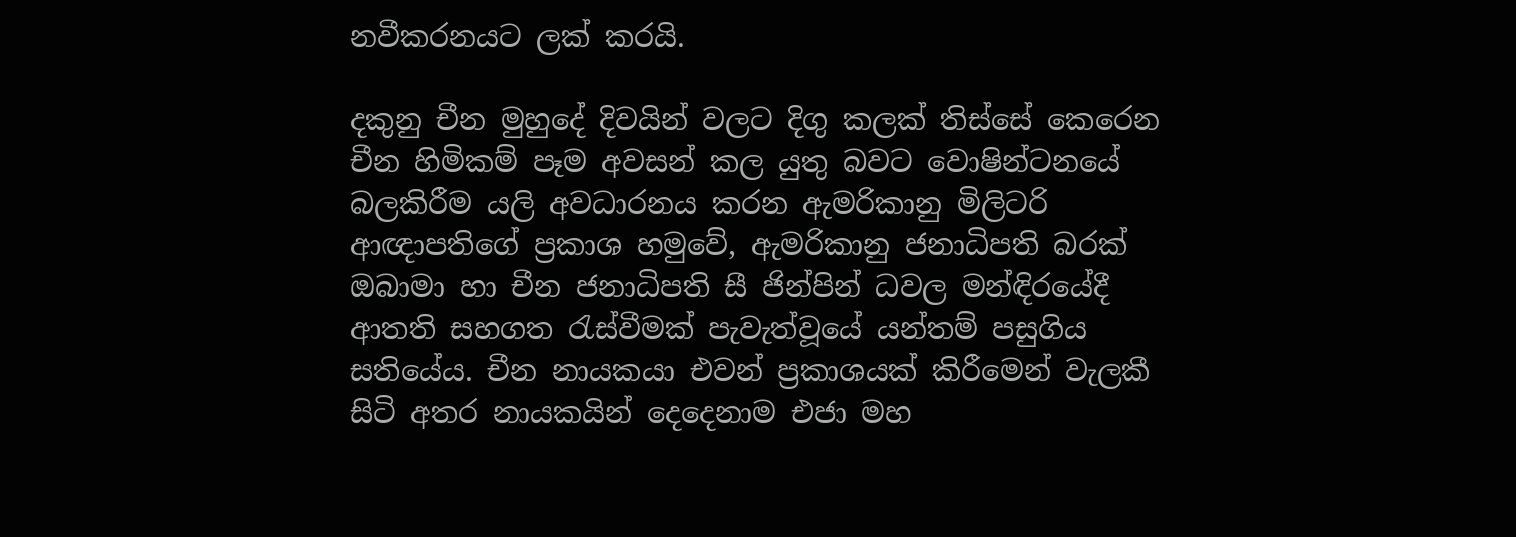නවීකරනයට ලක් කරයි.

දකුනු චීන මුහුදේ දිවයින් වලට දිගු කලක් තිස්සේ කෙරෙන චීන හිමිකම් පෑම අවසන් කල යුතු බවට වොෂින්ටනයේ බලකිරීම යලි අවධාරනය කරන ඇමරිකානු මිලිටරි ආඥාපතිගේ ප්‍රකාශ හමුවේ, ඇමරිකානු ජනාධිපති බරක් ඔබාමා හා චීන ජනාධිපති සී ජින්පින් ධවල මන්ඳිරයේදී ආතති සහගත රැස්වීමක් පැවැත්වූයේ යන්තම් පසුගිය සතියේය. චීන නායකයා එවන් ප්‍රකාශයක් කිරීමෙන් වැලකී සිටි අතර නායකයින් දෙදෙනාම එජා මහ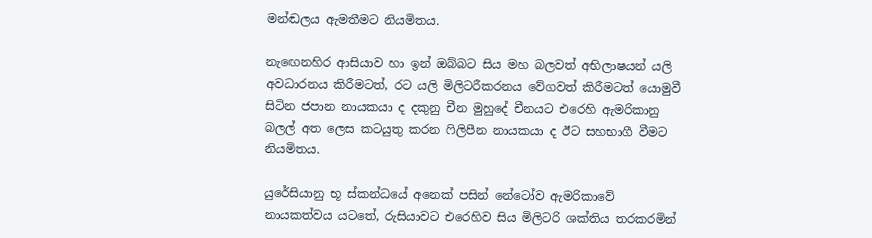මන්ඬලය ඇමතීමට නියමිතය.

නැඟෙනහිර ආසියාව හා ඉන් ඔබ්බට සිය මහ බලවත් අභිලාෂයන් යලි අවධාරනය කිරීමටත්, රට යලි මිලිටරීකරනය වේගවත් කිරීමටත් යොමුවී සිටින ජපාන නායකයා ද දකුනු චීන මුහුදේ චීනයට එරෙහි ඇමරිකානු බලල් අත ලෙස කටයුතු කරන ෆිලිපීන නායකයා ද ඊට සහභාගී වීමට නියමිතය.

යුරේසියානු භූ ස්කන්ධයේ අනෙක් පසින් නේටෝව ඇමරිකාවේ නායකත්වය යටතේ, රුසියාවට එරෙහිව සිය මිලිටරි ශක්තිය තරකරමින්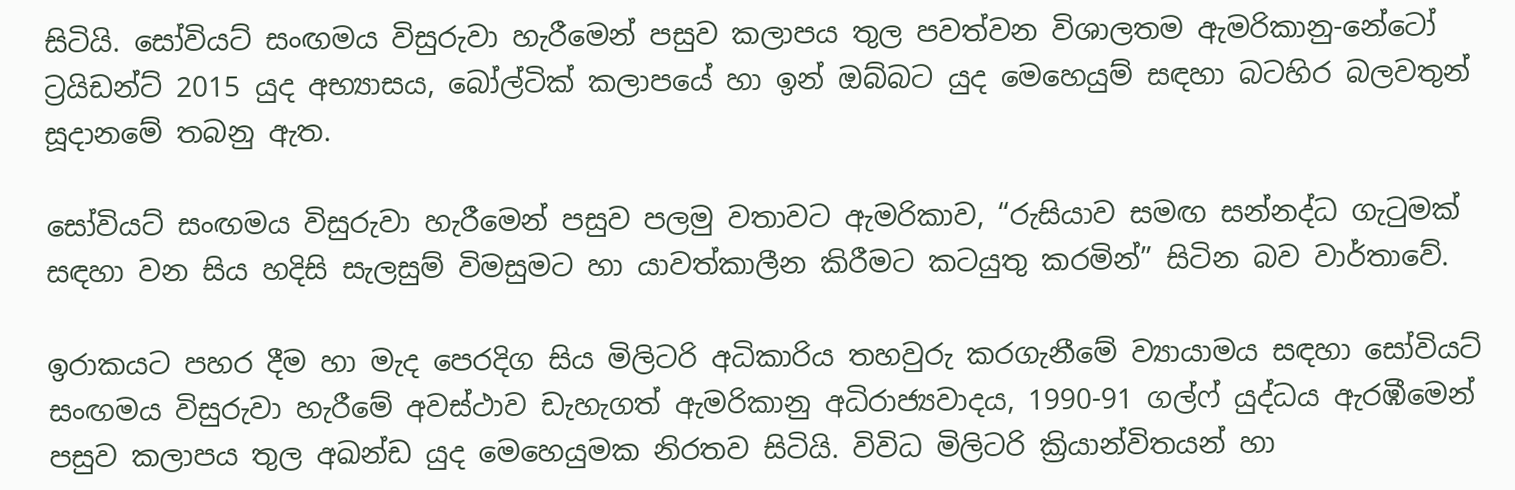සිටියි. සෝවියට් සංඟමය විසුරුවා හැරීමෙන් පසුව කලාපය තුල පවත්වන විශාලතම ඇමරිකානු-නේටෝ ට්‍රයිඩන්ට් 2015 යුද අභ්‍යාසය, බෝල්ටික් කලාපයේ හා ඉන් ඔබ්බට යුද මෙහෙයුම් සඳහා බටහිර බලවතුන් සූදානමේ තබනු ඇත.

සෝවියට් සංඟමය විසුරුවා හැරීමෙන් පසුව පලමු වතාවට ඇමරිකාව, “රුසියාව සමඟ සන්නද්ධ ගැටුමක් සඳහා වන සිය හදිසි සැලසුම් විමසුමට හා යාවත්කාලීන කිරීමට කටයුතු කරමින්” සිටින බව වාර්තාවේ.

ඉරාකයට පහර දීම හා මැද පෙරදිග සිය මිලිටරි අධිකාරිය තහවුරු කරගැනීමේ ව්‍යායාමය සඳහා සෝවියට් සංඟමය විසුරුවා හැරීමේ අවස්ථාව ඩැහැගත් ඇමරිකානු අධිරාජ්‍යවාදය, 1990-91 ගල්ෆ් යුද්ධය ඇරඹීමෙන් පසුව කලාපය තුල අඛන්ඩ යුද මෙහෙයුමක නිරතව සිටියි. විවිධ මිලිටරි ක්‍රියාන්විතයන් හා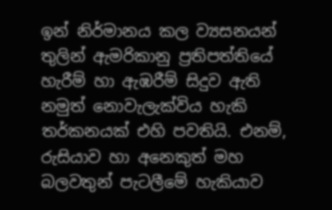ඉන් නිර්මානය කල ව්‍යසනයන් තුලින් ඇමරිකානු ප්‍රතිපත්තියේ හැරීම් හා ඇඹරීම් සිදුව ඇති නමුත් නොවැලැක්විය හැකි තර්කනයක් එහි පවතියි. එනම්, රුසියාව හා අනෙකුත් මහ බලවතුන් පැටලීමේ හැකියාව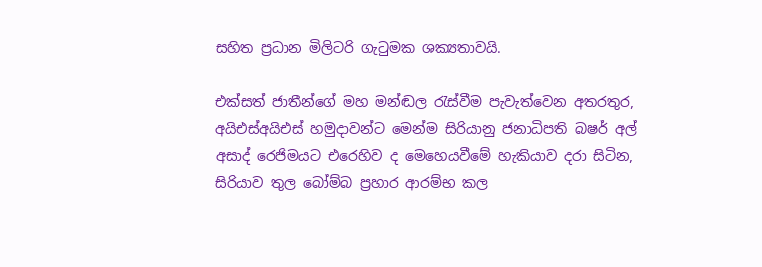සහිත ප්‍රධාන මිලිටරි ගැටුමක ශක්‍යතාවයි.

එක්සත් ජාතීන්ගේ මහ මන්ඬල රැස්වීම පැවැත්වෙන අතරතුර, අයිඑස්අයිඑස් හමුදාවන්ට මෙන්ම සිරියානු ජනාධිපති බෂර් අල් අසාද් රෙජිමයට එරෙහිව ද මෙහෙයවීමේ හැකියාව දරා සිටින, සිරියාව තුල බෝම්බ ප්‍රහාර ආරම්භ කල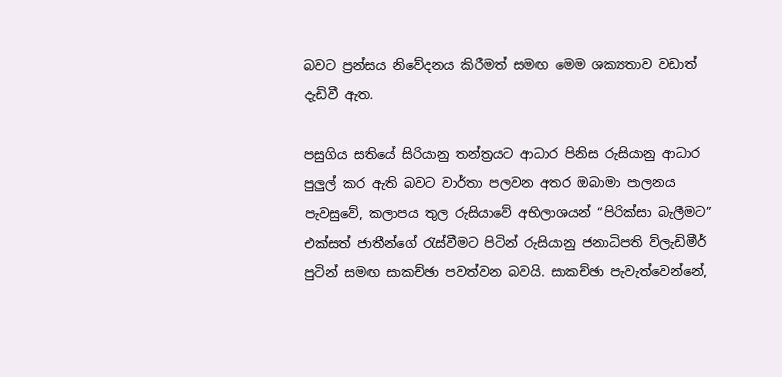බවට ප්‍රන්සය නිවේදනය කිරීමත් සමඟ මෙම ශක්‍යතාව වඩාත් දැඩිවී ඇත.

පසුගිය සතියේ සිරියානු තන්ත්‍රයට ආධාර පිනිස රුසියානු ආධාර පුලුල් කර ඇති බවට වාර්තා පලවන අතර ඔබාමා පාලනය පැවසුවේ, කලාපය තුල රුසියාවේ අභිලාශයන් “පිරික්සා බැලීමට” එක්සත් ජාතීන්ගේ රැස්වීමට පිටින් රුසියානු ජනාධිපති ව්ලැඩිමීර් පුටින් සමඟ සාකච්ඡා පවත්වන බවයි. සාකච්ඡා පැවැත්වෙන්නේ,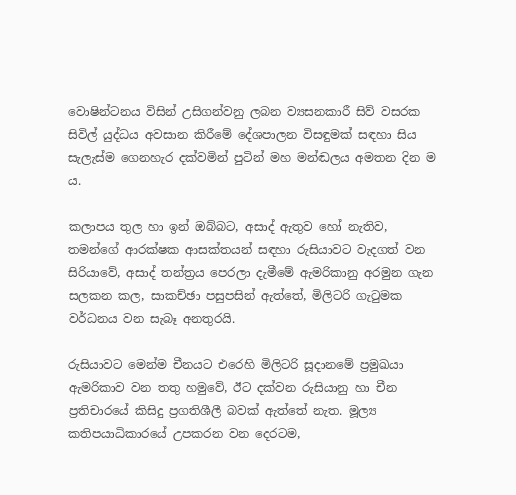වොෂින්ටනය විසින් උසිගන්වනු ලබන ව්‍යසනකාරී සිව් වසරක සිවිල් යුද්ධය අවසාන කිරීමේ දේශපාලන විසඳුමක් සඳහා සිය සැලැස්ම ගෙනහැර දක්වමින් පුටින් මහ මන්ඬලය අමතන දින ම ය.

කලාපය තුල හා ඉන් ඔබ්බට, අසාද් ඇතුව හෝ නැතිව, තමන්ගේ ආරක්ෂක ආසක්තයන් සඳහා රුසියාවට වැදගත් වන සිරියාවේ, අසාද් තන්ත්‍රය පෙරලා දැමීමේ ඇමරිකානු අරමුන ගැන සලකන කල, සාකච්ඡා පසුපසින් ඇත්තේ, මිලිටරි ගැටුමක වර්ධනය වන සැබෑ අනතුරයි.

රුසියාවට මෙන්ම චීනයට එරෙහි මිලිටරි සූදානමේ ප්‍රමුඛයා ඇමරිකාව වන තතු හමුවේ, ඊට දක්වන රුසියානු හා චීන ප්‍රතිචාරයේ කිසිදු ප්‍රගතිශීලී බවක් ඇත්තේ නැත. මූල්‍ය කතිපයාධිකාරයේ උපකරන වන දෙරටම,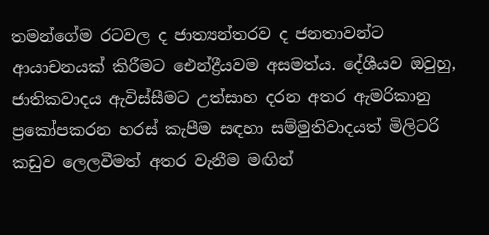තමන්ගේම රටවල ද ජාත්‍යන්තරව ද ජනතාවන්ට ආයාචනයක් කිරීමට ඓන්ද්‍රීයවම අසමත්ය. දේශීයව ඔවුහු, ජාතිකවාදය ඇවිස්සීමට උත්සාහ දරන අතර ඇමරිකානු ප්‍රකෝපකරන හරස් කැපීම සඳහා සම්මුතිවාදයත් මිලිටරි කඩුව ලෙලවීමත් අතර වැනීම මඟින්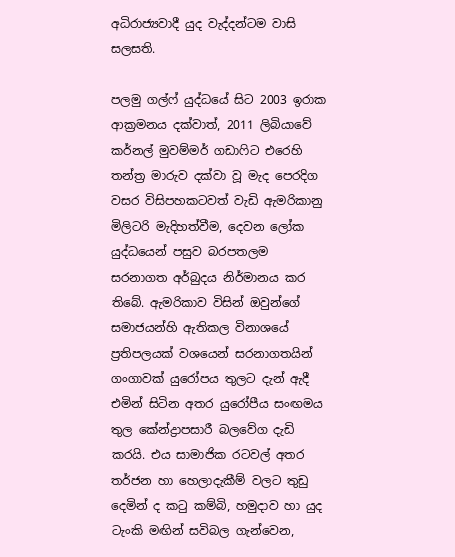අධිරාජ්‍යවාදී යුද වැද්දන්ටම වාසි සලසති.

පලමු ගල්ෆ් යුද්ධයේ සිට 2003 ඉරාක ආක්‍රමනය දක්වාත්, 2011 ලිබියාවේ කර්නල් මුවම්මර් ගඩාෆිට එරෙහි තන්ත්‍ර මාරුව දක්වා වූ මැද පෙරදිග වසර විසිපහකටවත් වැඩි ඇමරිකානු මිලිටරි මැදිහත්වීම, දෙවන ලෝක යුද්ධයෙන් පසුව බරපතලම සරනාගත අර්බුදය නිර්මානය කර තිබේ. ඇමරිකාව විසින් ඔවුන්ගේ සමාජයන්හි ඇතිකල විනාශයේ ප්‍රතිපලයක් වශයෙන් සරනාගතයින් ගංගාවක් යුරෝපය තුලට දැන් ඇදී එමින් සිටින අතර යුරෝපීය සංඟමය තුල කේන්ද්‍රාපසාරී බලවේග දැඩි කරයි. එය සාමාජික රටවල් අතර තර්ජන හා හෙලාදැකීම් වලට තුඩු දෙමින් ද කටු කම්බි, හමුදාව හා යුද ටැංකි මඟින් සවිබල ගැන්වෙන,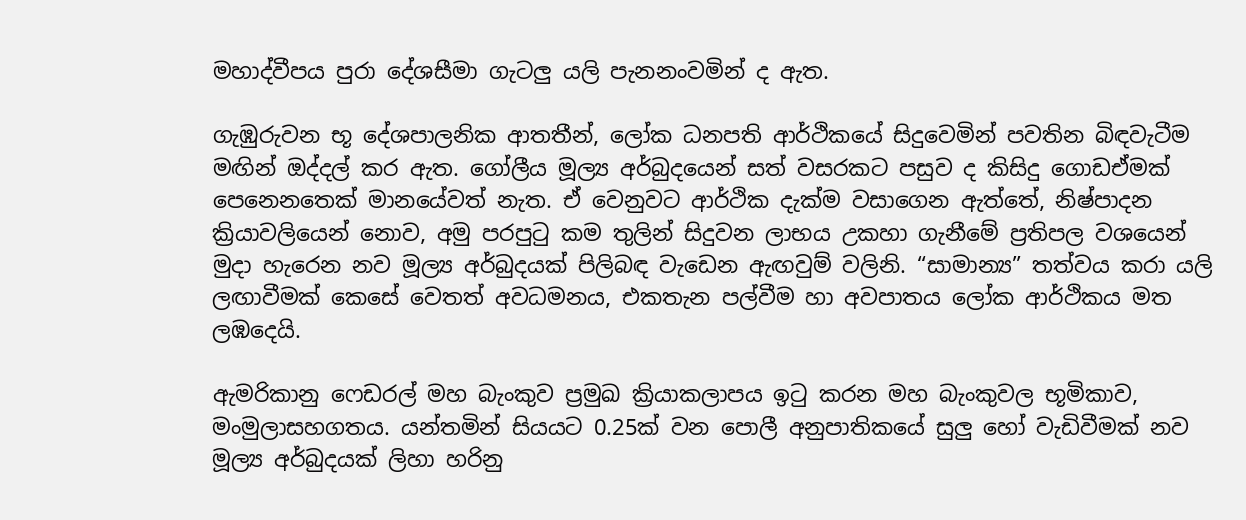මහාද්වීපය පුරා දේශසීමා ගැටලු යලි පැනනංවමින් ද ඇත.

ගැඹුරුවන භූ දේශපාලනික ආතතීන්, ලෝක ධනපති ආර්ථිකයේ සිදුවෙමින් පවතින බිඳවැටීම මඟින් ඔද්දල් කර ඇත. ගෝලීය මූල්‍ය අර්බුදයෙන් සත් වසරකට පසුව ද කිසිදු ගොඩඒමක් පෙනෙනතෙක් මානයේවත් නැත. ඒ වෙනුවට ආර්ථික දැක්ම වසාගෙන ඇත්තේ, නිෂ්පාදන ක්‍රියාවලියෙන් නොව, අමු පරපුටු කම තුලින් සිදුවන ලාභය උකහා ගැනීමේ ප්‍රතිපල වශයෙන් මුදා හැරෙන නව මූල්‍ය අර්බුදයක් පිලිබඳ වැඩෙන ඇඟවුම් වලිනි. “සාමාන්‍ය” තත්වය කරා යලි ලඟාවීමක් කෙසේ වෙතත් අවධමනය, එකතැන පල්වීම හා අවපාතය ලෝක ආර්ථිකය මත ලඹදෙයි.

ඇමරිකානු ෆෙඩරල් මහ බැංකුව ප්‍රමුඛ ක්‍රියාකලාපය ඉටු කරන මහ බැංකුවල භූමිකාව, මංමුලාසහගතය. යන්තමින් සියයට 0.25ක් වන පොලී අනුපාතිකයේ සුලු හෝ වැඩිවීමක් නව මූල්‍ය අර්බුදයක් ලිහා හරිනු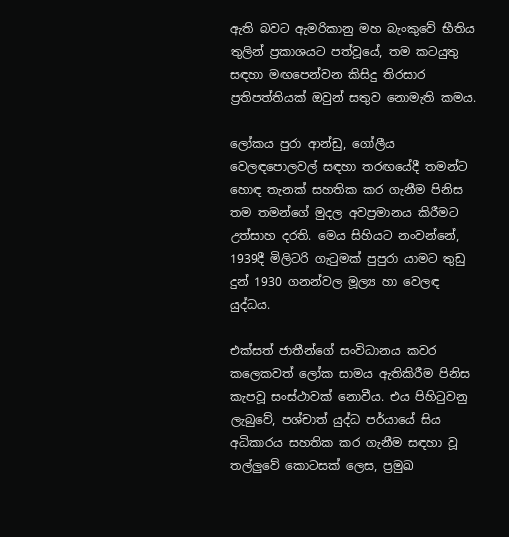ඇති බවට ඇමරිකානු මහ බැංකුවේ භීතිය තුලින් ප්‍රකාශයට පත්වූයේ, තම කටයුතු සඳහා මඟපෙන්වන කිසිදු තිරසාර ප්‍රතිපත්තියක් ඔවුන් සතුව නොමැති කමය.

ලෝකය පුරා ආන්ඩු, ගෝලීය වෙලඳපොලවල් සඳහා තරඟයේදී තමන්ට හොඳ තැනක් සහතික කර ගැනීම පිනිස තම තමන්ගේ මුදල අවප්‍රමානය කිරීමට උත්සාහ දරති. මෙය සිහියට නංවන්නේ, 1939දී මිලිටරි ගැටුමක් පුපුරා යාමට තුඩු දුන් 1930 ගනන්වල මූල්‍ය හා වෙලඳ යුද්ධය.

එක්සත් ජාතීන්ගේ සංවිධානය කවර කලෙකවත් ලෝක සාමය ඇතිකිරීම පිනිස කැපවූ සංස්ථාවක් නොවීය. එය පිහිටුවනු ලැබුවේ, පශ්චාත් යුද්ධ පර්යායේ සිය අධිකාරය සහතික කර ගැනීම සඳහා වූ තල්ලුවේ කොටසක් ලෙස, ප්‍රමුඛ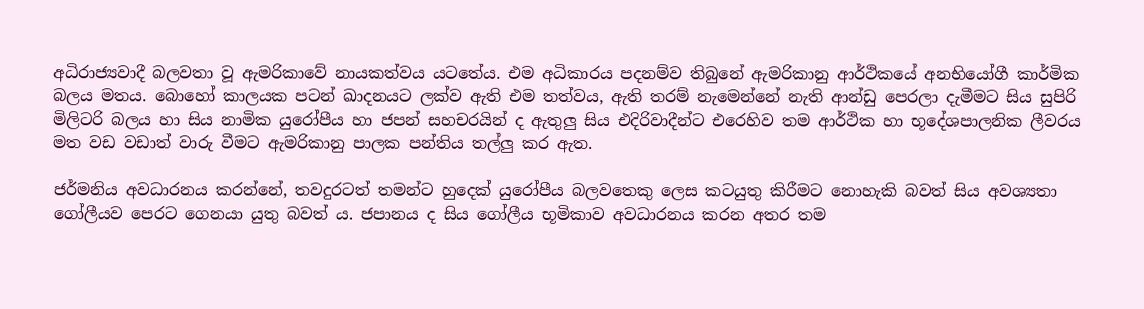අධිරාජ්‍යවාදී බලවතා වූ ඇමරිකාවේ නායකත්වය යටතේය. එම අධිකාරය පදනම්ව තිබුනේ ඇමරිකානු ආර්ථිකයේ අනභියෝගී කාර්මික බලය මතය. බොහෝ කාලයක පටන් ඛාදනයට ලක්ව ඇති එම තත්වය, ඇති තරම් නැමෙන්නේ නැති ආන්ඩු පෙරලා දැමීමට සිය සුපිරි මිලිටරි බලය හා සිය නාමික යුරෝපීය හා ජපන් සහචරයින් ද ඇතුලු සිය එදිරිවාදීන්ට එරෙහිව තම ආර්ථික හා භූදේශපාලනික ලීවරය මත වඩ වඩාත් වාරු වීමට ඇමරිකානු පාලක පන්තිය තල්ලු කර ඇත.

ජර්මනිය අවධාරනය කරන්නේ, තවදුරටත් තමන්ට හුදෙක් යුරෝපීය බලවතෙකු ලෙස කටයුතු කිරීමට නොහැකි බවත් සිය අවශ්‍යතා ගෝලීයව පෙරට ගෙනයා යුතු බවත් ය. ජපානය ද සිය ගෝලීය භූමිකාව අවධාරනය කරන අතර තම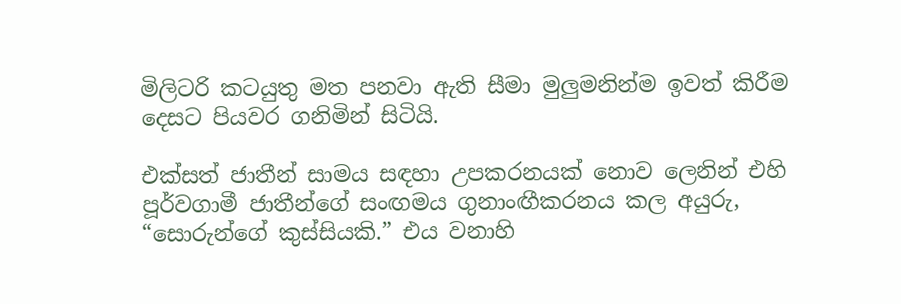මිලිටරි කටයුතු මත පනවා ඇති සීමා මුලුමනින්ම ඉවත් කිරීම දෙසට පියවර ගනිමින් සිටියි.

එක්සත් ජාතීන් සාමය සඳහා උපකරනයක් නොව ලෙනින් එහි පූර්වගාමී ජාතීන්ගේ සංඟමය ගුනාංඟීකරනය කල අයුරු, “සොරුන්ගේ කුස්සියකි.” එය වනාහි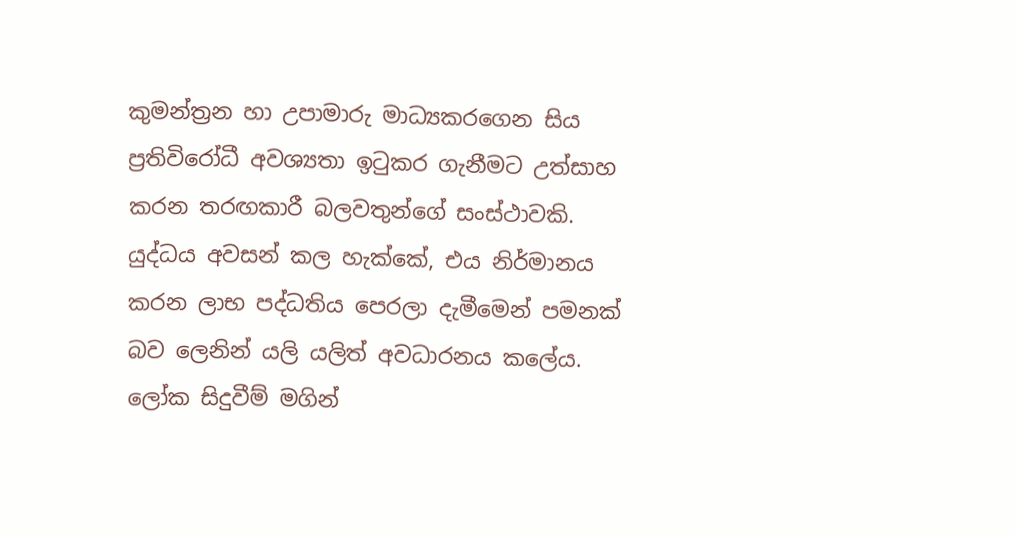කුමන්ත්‍රන හා උපාමාරු මාධ්‍යකරගෙන සිය ප්‍රතිවිරෝධී අවශ්‍යතා ඉටුකර ගැනීමට උත්සාහ කරන තරඟකාරී බලවතුන්ගේ සංස්ථාවකි. යුද්ධය අවසන් කල හැක්කේ, එය නිර්මානය කරන ලාභ පද්ධතිය පෙරලා දැමීමෙන් පමනක් බව ලෙනින් යලි යලිත් අවධාරනය කලේය. ලෝක සිදුවීම් මගින්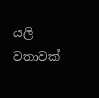යලි වතාවක්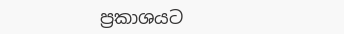ප්‍රකාශයට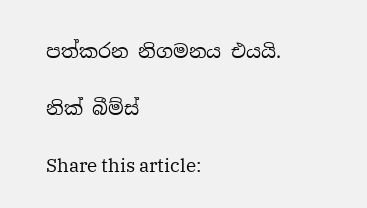පත්කරන නිගමනය එයයි.

නික් බීම්ස්

Share this article: